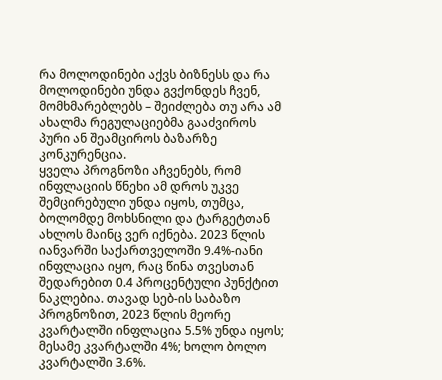რა მოლოდინები აქვს ბიზნესს და რა მოლოდინები უნდა გვქონდეს ჩვენ, მომხმარებლებს – შეიძლება თუ არა ამ ახალმა რეგულაციებმა გააძვიროს პური ან შეამციროს ბაზარზე კონკურენცია.
ყველა პროგნოზი აჩვენებს, რომ ინფლაციის წნეხი ამ დროს უკვე შემცირებული უნდა იყოს, თუმცა, ბოლომდე მოხსნილი და ტარგეტთან ახლოს მაინც ვერ იქნება. 2023 წლის იანვარში საქართველოში 9.4%-იანი ინფლაცია იყო, რაც წინა თვესთან შედარებით 0.4 პროცენტული პუნქტით ნაკლებია. თავად სებ-ის საბაზო პროგნოზით, 2023 წლის მეორე კვარტალში ინფლაცია 5.5% უნდა იყოს; მესამე კვარტალში 4%; ხოლო ბოლო კვარტალში 3.6%.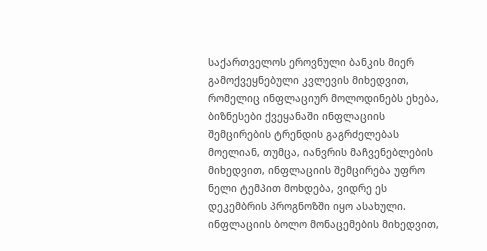საქართველოს ეროვნული ბანკის მიერ გამოქვეყნებული კვლევის მიხედვით, რომელიც ინფლაციურ მოლოდინებს ეხება, ბიზნესები ქვეყანაში ინფლაციის შემცირების ტრენდის გაგრძელებას მოელიან, თუმცა, იანვრის მაჩვენებლების მიხედვით, ინფლაციის შემცირება უფრო ნელი ტემპით მოხდება, ვიდრე ეს დეკემბრის პროგნოზში იყო ასახული. ინფლაციის ბოლო მონაცემების მიხედვით,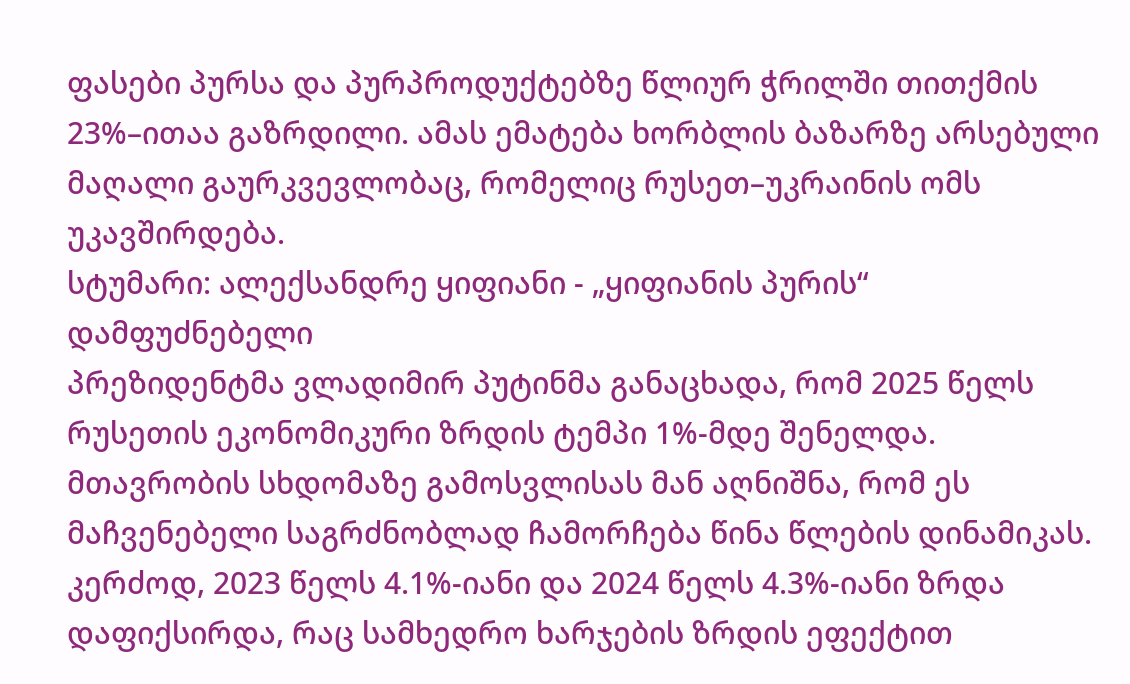ფასები პურსა და პურპროდუქტებზე წლიურ ჭრილში თითქმის 23%–ითაა გაზრდილი. ამას ემატება ხორბლის ბაზარზე არსებული მაღალი გაურკვევლობაც, რომელიც რუსეთ–უკრაინის ომს უკავშირდება.
სტუმარი: ალექსანდრე ყიფიანი - „ყიფიანის პურის“ დამფუძნებელი
პრეზიდენტმა ვლადიმირ პუტინმა განაცხადა, რომ 2025 წელს რუსეთის ეკონომიკური ზრდის ტემპი 1%-მდე შენელდა.
მთავრობის სხდომაზე გამოსვლისას მან აღნიშნა, რომ ეს მაჩვენებელი საგრძნობლად ჩამორჩება წინა წლების დინამიკას. კერძოდ, 2023 წელს 4.1%-იანი და 2024 წელს 4.3%-იანი ზრდა დაფიქსირდა, რაც სამხედრო ხარჯების ზრდის ეფექტით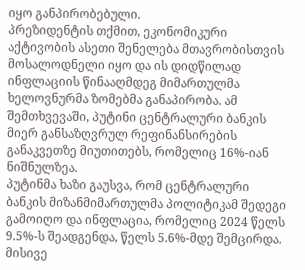იყო განპირობებული.
პრეზიდენტის თქმით, ეკონომიკური აქტივობის ასეთი შენელება მთავრობისთვის მოსალოდნელი იყო და ის დიდწილად ინფლაციის წინააღმდეგ მიმართულმა ხელოვნურმა ზომებმა განაპირობა. ამ შემთხვევაში, პუტინი ცენტრალური ბანკის მიერ განსაზღვრულ რეფინანსირების განაკვეთზე მიუთითებს, რომელიც 16%-იან ნიშნულზეა.
პუტინმა ხაზი გაუსვა, რომ ცენტრალური ბანკის მიზანმიმართულმა პოლიტიკამ შედეგი გამოიღო და ინფლაცია, რომელიც 2024 წელს 9.5%-ს შეადგენდა, წელს 5.6%-მდე შემცირდა. მისივე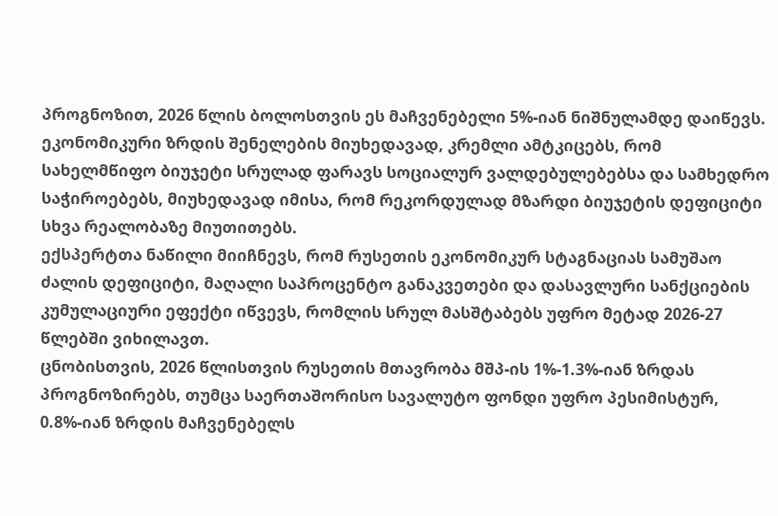პროგნოზით, 2026 წლის ბოლოსთვის ეს მაჩვენებელი 5%-იან ნიშნულამდე დაიწევს.
ეკონომიკური ზრდის შენელების მიუხედავად, კრემლი ამტკიცებს, რომ სახელმწიფო ბიუჯეტი სრულად ფარავს სოციალურ ვალდებულებებსა და სამხედრო საჭიროებებს, მიუხედავად იმისა, რომ რეკორდულად მზარდი ბიუჯეტის დეფიციტი სხვა რეალობაზე მიუთითებს.
ექსპერტთა ნაწილი მიიჩნევს, რომ რუსეთის ეკონომიკურ სტაგნაციას სამუშაო ძალის დეფიციტი, მაღალი საპროცენტო განაკვეთები და დასავლური სანქციების კუმულაციური ეფექტი იწვევს, რომლის სრულ მასშტაბებს უფრო მეტად 2026-27 წლებში ვიხილავთ.
ცნობისთვის, 2026 წლისთვის რუსეთის მთავრობა მშპ-ის 1%-1.3%-იან ზრდას პროგნოზირებს, თუმცა საერთაშორისო სავალუტო ფონდი უფრო პესიმისტურ, 0.8%-იან ზრდის მაჩვენებელს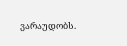ვარაუდობს.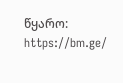წყარო: https://bm.ge/